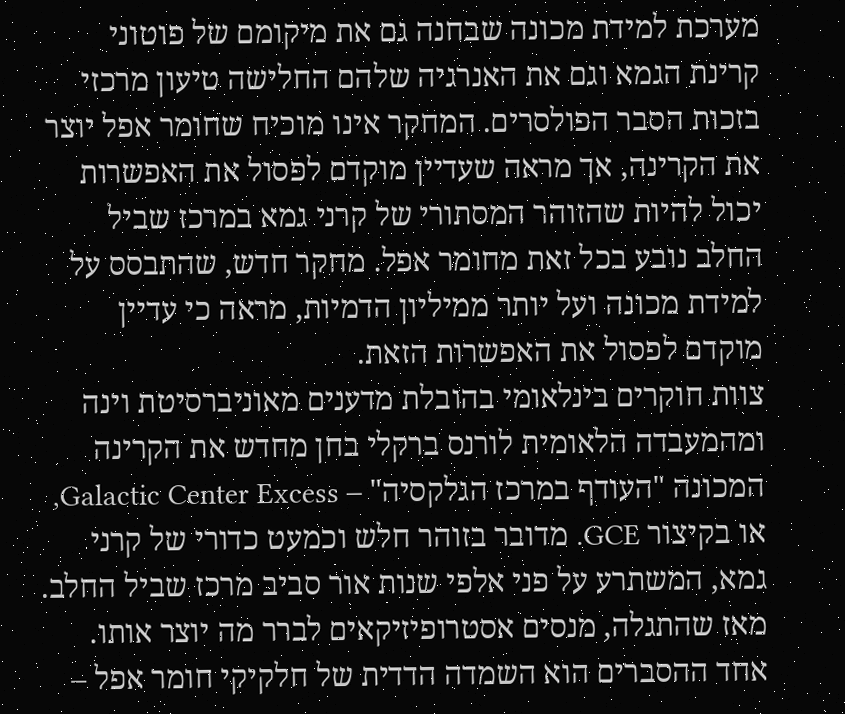מערכת למידת מכונה שבחנה גם את מיקומם של פוטוני קרינת הגמא וגם את האנרגיה שלהם החלישה טיעון מרכזי בזכות הסבר הפולסרים. המחקר אינו מוכיח שחומר אפל יוצר את הקרינה, אך מראה שעדיין מוקדם לפסול את האפשרות
יכול להיות שהזוהר המסתורי של קרני גמא במרכז שביל החלב נובע בכל זאת מחומר אפל. מחקר חדש, שהתבסס על למידת מכונה ועל יותר ממיליון הדמיות, מראה כי עדיין מוקדם לפסול את האפשרות הזאת.
צוות חוקרים בינלאומי בהובלת מדענים מאוניברסיטת וינה ומהמעבדה הלאומית לורנס ברקלי בחן מחדש את הקרינה המכונה "העודף במרכז הגלקסיה" – Galactic Center Excess, או בקיצור GCE. מדובר בזוהר חלש וכמעט כדורי של קרני גמא, המשתרע על פני אלפי שנות אור סביב מרכז שביל החלב.
מאז שהתגלה, מנסים אסטרופיזיקאים לברר מה יוצר אותו. אחד ההסברים הוא השמדה הדדית של חלקיקי חומר אפל –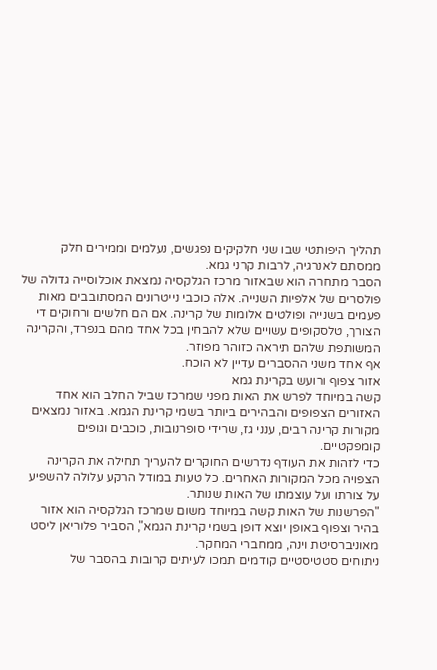תהליך היפותטי שבו שני חלקיקים נפגשים, נעלמים וממירים חלק ממסתם לאנרגיה, לרבות קרני גמא.
הסבר מתחרה הוא שבאזור מרכז הגלקסיה נמצאת אוכלוסייה גדולה של פולסרים של אלפיות השנייה. אלה כוכבי נייטרונים המסתובבים מאות פעמים בשנייה ופולטים אלומות של קרינה. אם הם חלשים ורחוקים די הצורך, טלסקופים עשויים שלא להבחין בכל אחד מהם בנפרד, והקרינה המשותפת שלהם תיראה כזוהר מפוזר.
אף אחד משני ההסברים עדיין לא הוכח.
אזור צפוף ורועש בקרינת גמא
קשה במיוחד לפרש את האות מפני שמרכז שביל החלב הוא אחד האזורים הצפופים והבהירים ביותר בשמי קרינת הגמא. באזור נמצאים מקורות קרינה רבים, ענני גז, שרידי סופרנובות, כוכבים וגופים קומפקטיים.
כדי לזהות את העודף נדרשים החוקרים להעריך תחילה את הקרינה הצפויה מכל המקורות האחרים. כל טעות במודל הרקע עלולה להשפיע על צורתו ועל עוצמתו של האות שנותר.
"הפרשנות של האות קשה במיוחד משום שמרכז הגלקסיה הוא אזור בהיר וצפוף באופן יוצא דופן בשמי קרינת הגמא", הסביר פלוריאן ליסט מאוניברסיטת וינה, ממחברי המחקר.
ניתוחים סטטיסטיים קודמים תמכו לעיתים קרובות בהסבר של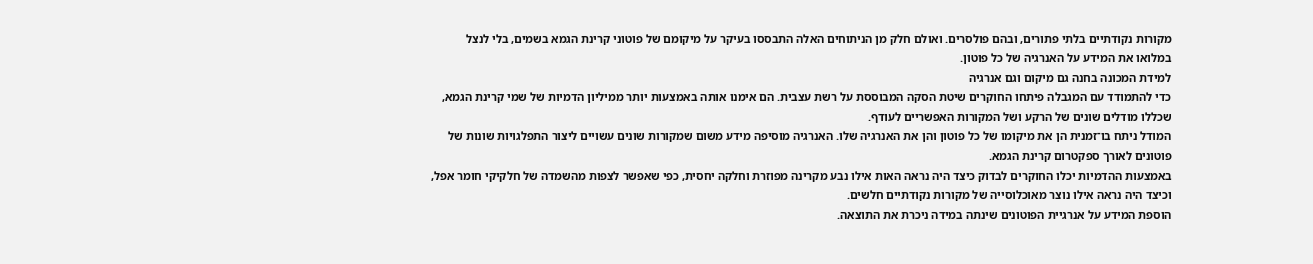מקורות נקודתיים בלתי פתורים, ובהם פולסרים. ואולם חלק מן הניתוחים האלה התבססו בעיקר על מיקומם של פוטוני קרינת הגמא בשמים, בלי לנצל במלואו את המידע על האנרגיה של כל פוטון.
למידת המכונה בחנה גם מיקום וגם אנרגיה
כדי להתמודד עם המגבלה פיתחו החוקרים שיטת הסקה המבוססת על רשת עצבית. הם אימנו אותה באמצעות יותר ממיליון הדמיות של שמי קרינת הגמא, שכללו מודלים שונים של הרקע ושל המקורות האפשריים לעודף.
המודל ניתח בו־זמנית הן את מיקומו של כל פוטון והן את האנרגיה שלו. האנרגיה מוסיפה מידע משום שמקורות שונים עשויים ליצור התפלגויות שונות של פוטונים לאורך ספקטרום קרינת הגמא.
באמצעות ההדמיות יכלו החוקרים לבדוק כיצד היה נראה האות אילו נבע מקרינה מפוזרת וחלקה יחסית, כפי שאפשר לצפות מהשמדה של חלקיקי חומר אפל, וכיצד היה נראה אילו נוצר מאוכלוסייה של מקורות נקודתיים חלשים.
הוספת המידע על אנרגיית הפוטונים שינתה במידה ניכרת את התוצאה.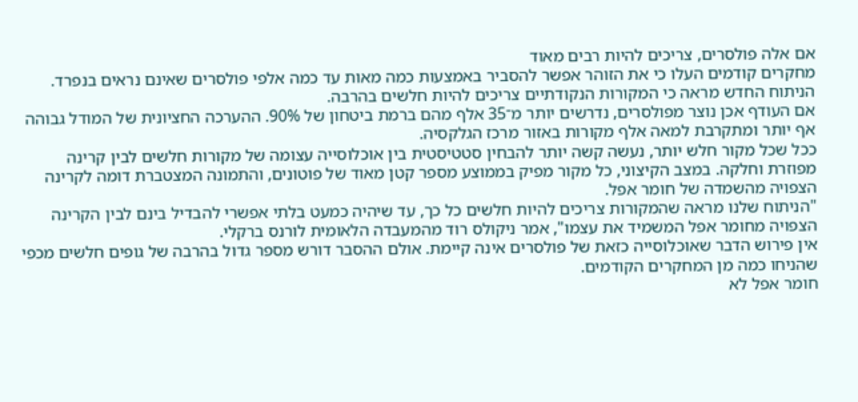אם אלה פולסרים, צריכים להיות רבים מאוד
מחקרים קודמים העלו כי את הזוהר אפשר להסביר באמצעות כמה מאות עד כמה אלפי פולסרים שאינם נראים בנפרד. הניתוח החדש מראה כי המקורות הנקודתיים צריכים להיות חלשים בהרבה.
אם העודף אכן נוצר מפולסרים, נדרשים יותר מ־35 אלף מהם ברמת ביטחון של 90%. ההערכה החציונית של המודל גבוהה אף יותר ומתקרבת למאה אלף מקורות באזור מרכז הגלקסיה.
ככל שכל מקור חלש יותר, נעשה קשה יותר להבחין סטטיסטית בין אוכלוסייה עצומה של מקורות חלשים לבין קרינה מפוזרת וחלקה. במצב הקיצוני, כל מקור מפיק בממוצע מספר קטן מאוד של פוטונים, והתמונה המצטברת דומה לקרינה הצפויה מהשמדה של חומר אפל.
"הניתוח שלנו מראה שהמקורות צריכים להיות חלשים כל כך, עד שיהיה כמעט בלתי אפשרי להבדיל בינם לבין הקרינה הצפויה מחומר אפל המשמיד את עצמו", אמר ניקולס רוד מהמעבדה הלאומית לורנס ברקלי.
אין פירוש הדבר שאוכלוסייה כזאת של פולסרים אינה קיימת. אולם ההסבר דורש מספר גדול בהרבה של גופים חלשים מכפי שהניחו כמה מן המחקרים הקודמים.
חומר אפל לא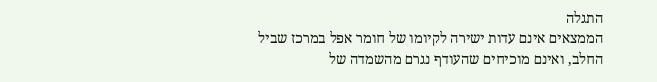התגלה
הממצאים אינם עדות ישירה לקיומו של חומר אפל במרכז שביל החלב, ואינם מוכיחים שהעודף נגרם מהשמדה של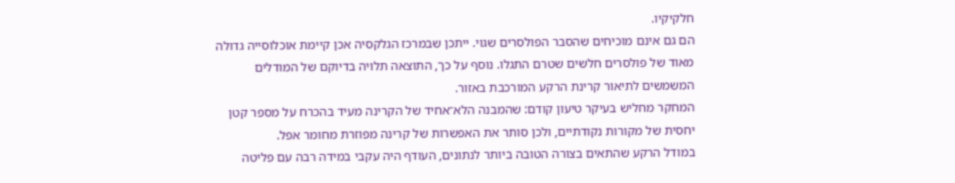חלקיקיו.
הם גם אינם מוכיחים שהסבר הפולסרים שגוי. ייתכן שבמרכז הגלקסיה אכן קיימת אוכלוסייה גדולה מאוד של פולסרים חלשים שטרם התגלו. נוסף על כך, התוצאה תלויה בדיוקם של המודלים המשמשים לתיאור קרינת הרקע המורכבת באזור.
המחקר מחליש בעיקר טיעון קודם: שהמבנה הלא־אחיד של הקרינה מעיד בהכרח על מספר קטן יחסית של מקורות נקודתיים, ולכן סותר את האפשרות של קרינה מפוזרת מחומר אפל.
במודל הרקע שהתאים בצורה הטובה ביותר לנתונים, העודף היה עקבי במידה רבה עם פליטה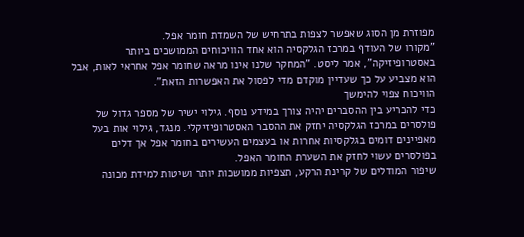מפוזרת מן הסוג שאפשר לצפות בתרחיש של השמדת חומר אפל.
"מקורו של העודף במרכז הגלקסיה הוא אחד הוויכוחים הממושכים ביותר באסטרופיזיקה", אמר ליסט. "המחקר שלנו אינו מראה שחומר אפל אחראי לאות, אבל הוא מצביע על כך שעדיין מוקדם מדי לפסול את האפשרות הזאת".
הוויכוח צפוי להימשך
כדי להכריע בין ההסברים יהיה צורך במידע נוסף. גילוי ישיר של מספר גדול של פולסרים במרכז הגלקסיה יחזק את ההסבר האסטרופיזיקלי. מנגד, גילוי אות בעל מאפיינים דומים בגלקסיות אחרות או בעצמים העשירים בחומר אפל אך דלים בפולסרים עשוי לחזק את השערת החומר האפל.
שיפור המודלים של קרינת הרקע, תצפיות ממושכות יותר ושיטות למידת מכונה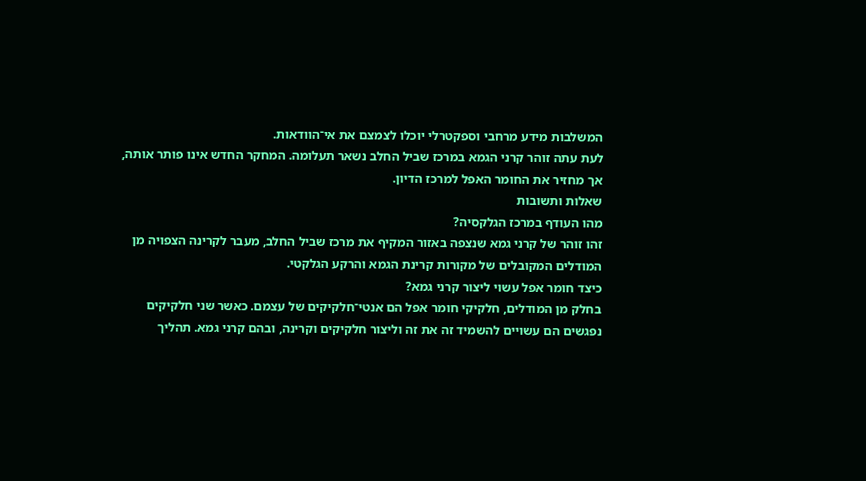המשלבות מידע מרחבי וספקטרלי יוכלו לצמצם את אי־הוודאות.
לעת עתה זוהר קרני הגמא במרכז שביל החלב נשאר תעלומה. המחקר החדש אינו פותר אותה, אך מחזיר את החומר האפל למרכז הדיון.
שאלות ותשובות
מהו העודף במרכז הגלקסיה?
זהו זוהר של קרני גמא שנצפה באזור המקיף את מרכז שביל החלב, מעבר לקרינה הצפויה מן המודלים המקובלים של מקורות קרינת הגמא והרקע הגלקטי.
כיצד חומר אפל עשוי ליצור קרני גמא?
בחלק מן המודלים, חלקיקי חומר אפל הם אנטי־חלקיקים של עצמם. כאשר שני חלקיקים נפגשים הם עשויים להשמיד זה את זה וליצור חלקיקים וקרינה, ובהם קרני גמא. תהליך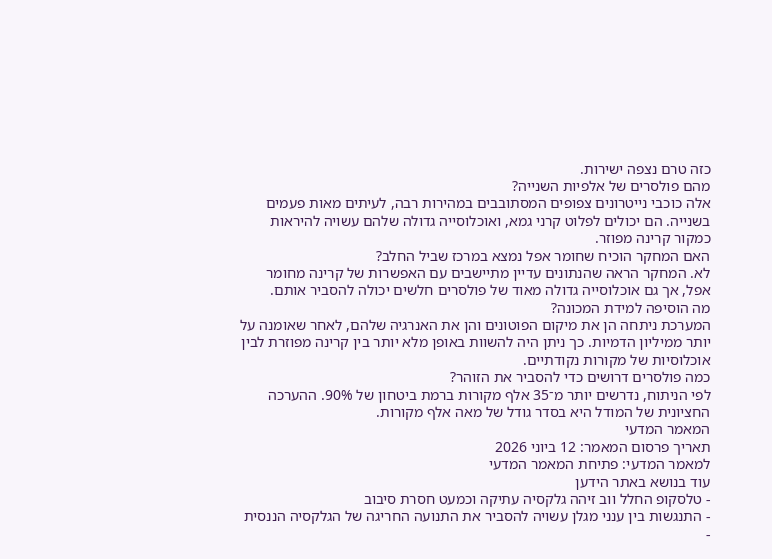כזה טרם נצפה ישירות.
מהם פולסרים של אלפיות השנייה?
אלה כוכבי נייטרונים צפופים המסתובבים במהירות רבה, לעיתים מאות פעמים בשנייה. הם יכולים לפלוט קרני גמא, ואוכלוסייה גדולה שלהם עשויה להיראות כמקור קרינה מפוזר.
האם המחקר הוכיח שחומר אפל נמצא במרכז שביל החלב?
לא. המחקר הראה שהנתונים עדיין מתיישבים עם האפשרות של קרינה מחומר אפל, אך גם אוכלוסייה גדולה מאוד של פולסרים חלשים יכולה להסביר אותם.
מה הוסיפה למידת המכונה?
המערכת ניתחה הן את מיקום הפוטונים והן את האנרגיה שלהם, לאחר שאומנה על יותר ממיליון הדמיות. כך ניתן היה להשוות באופן מלא יותר בין קרינה מפוזרת לבין אוכלוסיות של מקורות נקודתיים.
כמה פולסרים דרושים כדי להסביר את הזוהר?
לפי הניתוח, נדרשים יותר מ־35 אלף מקורות ברמת ביטחון של 90%. ההערכה החציונית של המודל היא בסדר גודל של מאה אלף מקורות.
המאמר המדעי
תאריך פרסום המאמר: 12 ביוני 2026
למאמר המדעי: פתיחת המאמר המדעי
עוד בנושא באתר הידען
- טלסקופ החלל ווב זיהה גלקסיה עתיקה וכמעט חסרת סיבוב
- התנגשות בין ענני מגלן עשויה להסביר את התנועה החריגה של הגלקסיה הננסית
-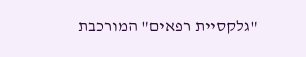"גלקסיית רפאים" המורכבת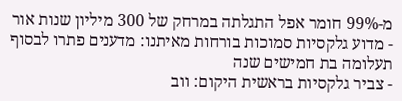מ-99% חומר אפל התגלתה במרחק של 300 מיליון שנות אור
- מדוע גלקסיות סמוכות בורחות מאיתנו: מדענים פתרו לבסוף תעלומה בת חמישים שנה
- צביר גלקסיות בראשית היקום: ווב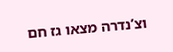וצ’נדרה מצאו גז חם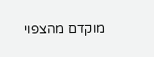מוקדם מהצפוי